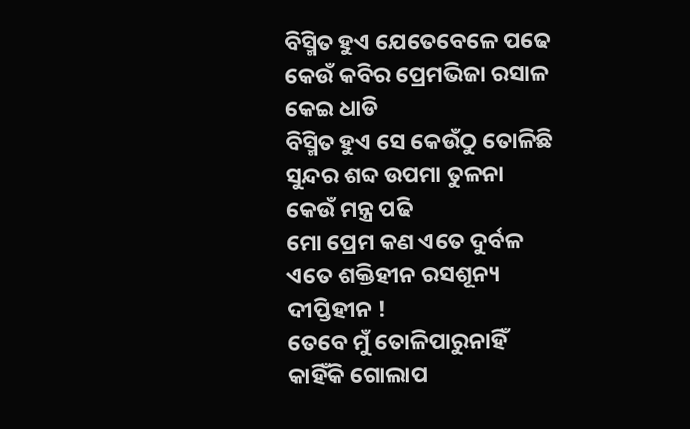ବିସ୍ମିତ ହୁଏ ଯେତେବେଳେ ପଢେ
କେଉଁ କବିର ପ୍ରେମଭିଜା ରସାଳ
କେଇ ଧାଡି
ବିସ୍ମିତ ହୁଏ ସେ କେଉଁଠୁ ତୋଳିଛି
ସୁନ୍ଦର ଶବ୍ଦ ଉପମା ତୁଳନା
କେଉଁ ମନ୍ତ୍ର ପଢି
ମୋ ପ୍ରେମ କଣ ଏତେ ଦୁର୍ବଳ
ଏତେ ଶକ୍ତିହୀନ ରସଶୂନ୍ୟ
ଦୀପ୍ତିହୀନ !
ତେବେ ମୁଁ ତୋଳିପାରୁନାହିଁ
କାହିଁକି ଗୋଲାପ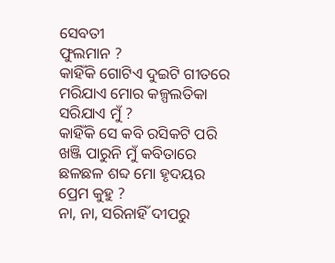ସେବତୀ
ଫୁଲମାନ ?
କାହିଁକି ଗୋଟିଏ ଦୁଇଟି ଗୀତରେ
ମରିଯାଏ ମୋର କଳ୍ପଲତିକା
ସରିଯାଏ ମୁଁ ?
କାହିଁକି ସେ କବି ରସିକଟି ପରି
ଖଞ୍ଜି ପାରୁନି ମୁଁ କବିତାରେ
ଛଳଛଳ ଶବ୍ଦ ମୋ ହୃଦୟର
ପ୍ରେମ କୁହୁ ?
ନା, ନା, ସରିନାହିଁ ଦୀପରୁ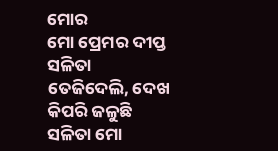ମୋର
ମୋ ପ୍ରେମର ଦୀପ୍ତ
ସଳିତା
ତେଜିଦେଲି, ଦେଖ
କିପରି ଜଳୁଛି
ସଳିତା ମୋ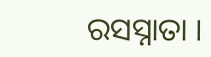ରସସ୍ନାତା ।